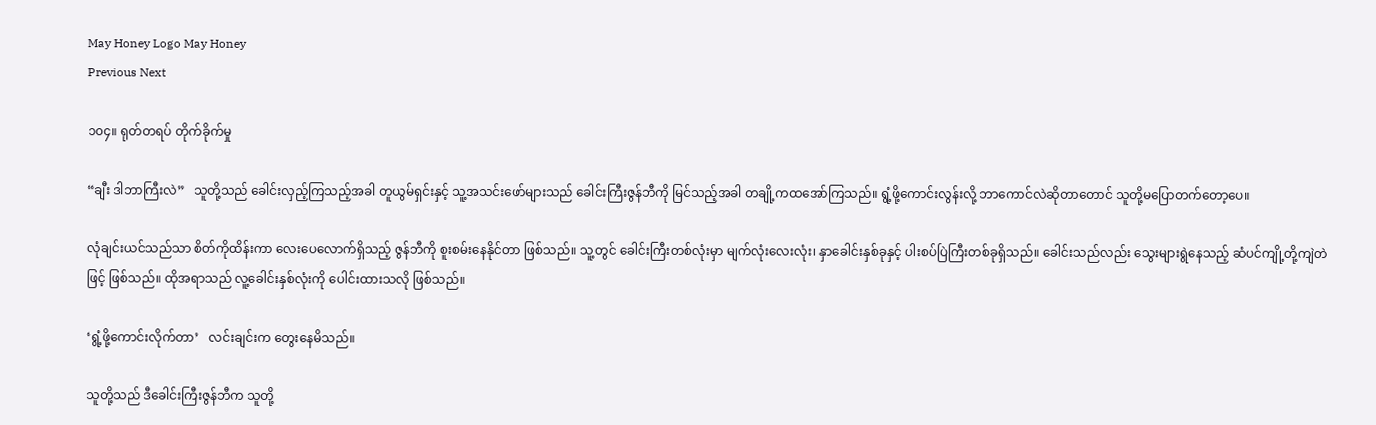May Honey Logo May Honey
Previous Next

၁၀၄။ ရုတ်တရပ် တိုက်ခိုက်မှု

“ချီး ဒါဘာကြီးလဲ”   သူတို့သည် ခေါင်းလှည့်ကြသည့်အခါ တူယွမ်ရှင်းနှင့် သူ့အသင်းဖော်များသည် ခေါင်းကြီးဇွန်ဘီကို မြင်သည့်အခါ တချို့ကထအော်ကြသည်။ ရွံ့ဖို့ကောင်းလွန်းလို့ ဘာကောင်လဲဆိုတာတောင် သူတို့မပြောတက်တော့ပေ။

လုံချင်းယင်သည်သာ စိတ်ကိုထိန်းကာ လေးပေလောက်ရှိသည့် ဇွန်ဘီကို စူးစမ်းနေနိုင်တာ ဖြစ်သည်။ သူ့တွင် ခေါင်းကြီးတစ်လုံးမှာ မျက်လုံးလေးလုံး၊ နှာခေါင်းနှစ်ခုနှင့် ပါးစပ်ပြဲကြီးတစ်ခုရှိသည်။ ခေါင်းသည်လည်း သွေးများရွဲနေသည့် ဆံပင်ကျို့တို့ကျဲတဲဖြင့် ဖြစ်သည်။ ထိုအရာသည် လူ့ခေါင်းနှစ်လုံးကို ပေါင်းထားသလို ဖြစ်သည်။

‘ရွံ့ဖို့ကောင်းလိုက်တာ’   လင်းချင်းက တွေးနေမိသည်။

သူတို့သည် ဒီခေါင်းကြီးဇွန်ဘီက သူတို့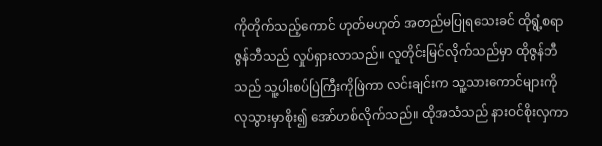ကိုတိုက်သည့်ကောင် ဟုတ်မဟုတ် အတည်မပြုရသေးခင် ထိုရွံ့စရာဇွန်ဘီသည် လှုပ်ရှားလာသည်။ လူတိုင်းမြင်လိုက်သည်မှာ ထိုဇွန်ဘီသည် သူ့ပါးစပ်ပြဲကြီးကိုဖြဲကာ လင်းချင်းက သူ့သားကောင်များကို လုသွားမှာစိုး၍ အော်ဟစ်လိုက်သည်။ ထိုအသံသည် နားဝင်စိုးလှကာ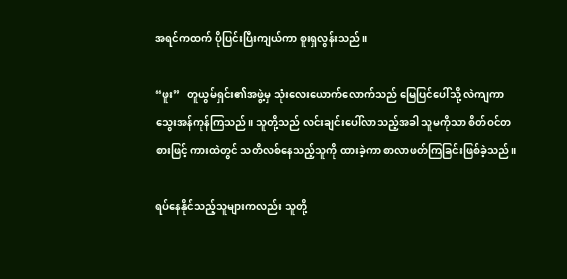အရင်ကထက် ပိုပြင်းပြီးကျယ်ကာ စူးရှလွန်းသည်။

“ဖူး”   တူယွမ်ရှင်း၏အဖွဲ့မှ သုံးလေးယောက်လောက်သည် မြေပြင်ပေါ်သို့ လဲကျကာ သွေးအန်ကုန်ကြသည်။ သူတို့သည် လင်းချင်းပေါ်လာသည့်အခါ သူမကိုသာ စိတ်ဝင်တစားဖြင့် ကားထဲတွင် သတိလစ်နေသည့်သူကို ထားခဲ့ကာ စာလာဖတ်ကြခြင်းဖြစ်ခဲ့သည်။

ရပ်နေနိုင်သည့်သူများကလည်း သူတို့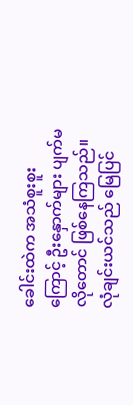ခေါင်းထဲက အသံစူးစူးကြောင့် ဦးနှောက်များ ပျက်မလိုတောင် ဖြစ်နေကြသည်။ လုံချင်းယင်သည် မြေပြင်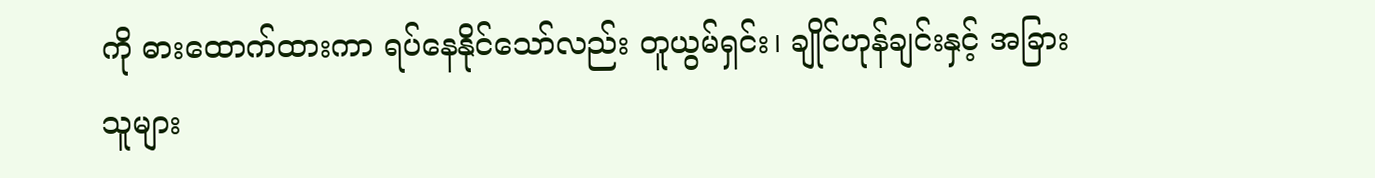ကို ဓားထောက်ထားကာ ရပ်နေနိုင်သော်လည်း တူယွမ်ရှင်း၊ ချိုင်ဟုန်ချင်းနှင့် အခြားသူများ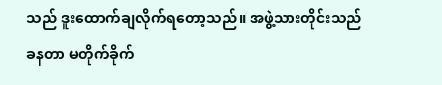သည် ဒူးထောက်ချလိုက်ရတော့သည်။ အဖွဲ့သားတိုင်းသည် ခနတာ မတိုက်ခိုက်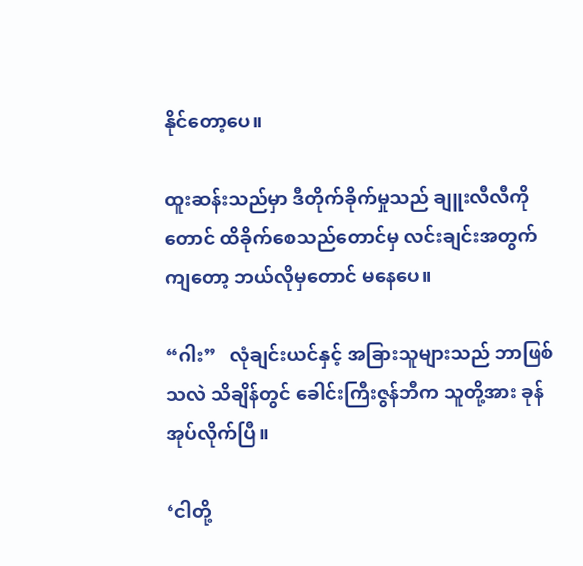နိုင်တော့ပေ။

ထူးဆန်းသည်မှာ ဒီတိုက်ခိုက်မှုသည် ချူးလီလီကိုတောင် ထိခိုက်စေသည်တောင်မှ လင်းချင်းအတွက်ကျတော့ ဘယ်လိုမှတောင် မနေပေ။

“ဂါး”   လုံချင်းယင်နှင့် အခြားသူများသည် ဘာဖြစ်သလဲ သိချိန်တွင် ခေါင်းကြီးဇွန်ဘီက သူတို့အား ခုန်အုပ်လိုက်ပြီ။

‘ငါတို့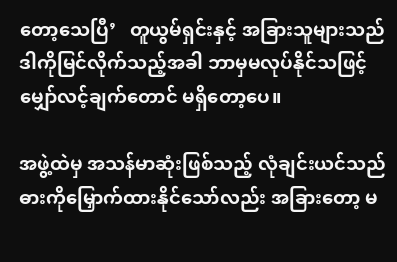တော့သေပြီ’   တူယွမ်ရှင်းနှင့် အခြားသူများသည် ဒါကိုမြင်လိုက်သည့်အခါ ဘာမှမလုပ်နိုင်သဖြင့် မျှော်လင့်ချက်တောင် မရှိတော့ပေ။

အဖွဲ့ထဲမှ အသန်မာဆုံးဖြစ်သည့် လုံချင်းယင်သည် ဓားကိုမြှောက်ထားနိုင်သော်လည်း အခြားတော့ မ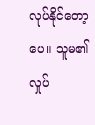လုပ်နိုင်တော့ပေ။ သူမ၏လှုပ်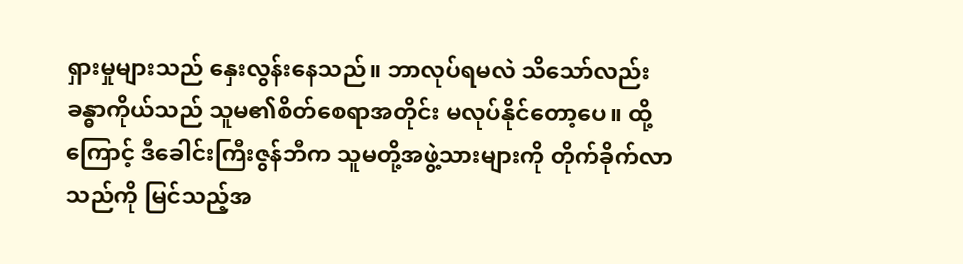ရှားမှုများသည် နှေးလွန်းနေသည်။ ဘာလုပ်ရမလဲ သိသော်လည်း ခန္ဓာကိုယ်သည် သူမ၏စိတ်စေရာအတိုင်း မလုပ်နိုင်တော့ပေ။ ထို့ကြောင့် ဒီခေါင်းကြီးဇွန်ဘီက သူမတို့အဖွဲ့သားများကို တိုက်ခိုက်လာသည်ကို မြင်သည့်အ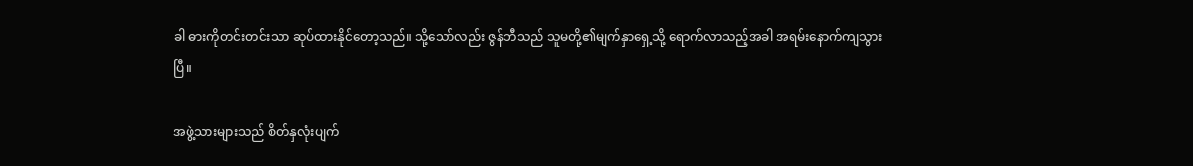ခါ ဓားကိုတင်းတင်းသာ ဆုပ်ထားနိုင်တော့သည်။ သို့သော်လည်း ဇွန်ဘီသည် သူမတို့၏မျက်နှာရှေ့သို့ ရောက်လာသည့်အခါ အရမ်းနောက်ကျသွားပြီ။

အဖွဲ့သားများသည် စိတ်နှလုံးပျက်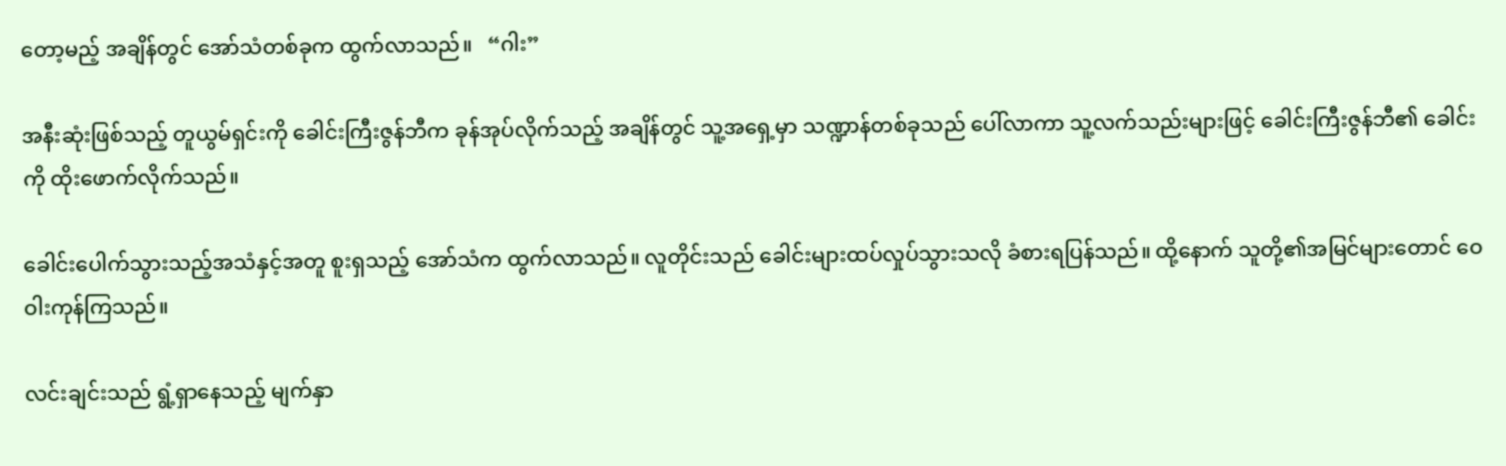တော့မည့် အချိန်တွင် အော်သံတစ်ခုက ထွက်လာသည်။   “ဂါး”

အနီးဆုံးဖြစ်သည့် တူယွမ်ရှင်းကို ခေါင်းကြီးဇွန်ဘီက ခုန်အုပ်လိုက်သည့် အချိန်တွင် သူ့အရှေ့မှာ သဏ္ဍာန်တစ်ခုသည် ပေါ်လာကာ သူ့လက်သည်းများဖြင့် ခေါင်းကြီးဇွန်ဘီ၏ ခေါင်းကို ထိုးဖောက်လိုက်သည်။

ခေါင်းပေါက်သွားသည့်အသံနှင့်အတူ စူးရှသည့် အော်သံက ထွက်လာသည်။ လူတိုင်းသည် ခေါင်းများထပ်လှုပ်သွားသလို ခံစားရပြန်သည်။ ထို့နောက် သူတို့၏အမြင်များတောင် ဝေဝါးကုန်ကြသည်။

လင်းချင်းသည် ရွံ့ရှာနေသည့် မျက်နှာ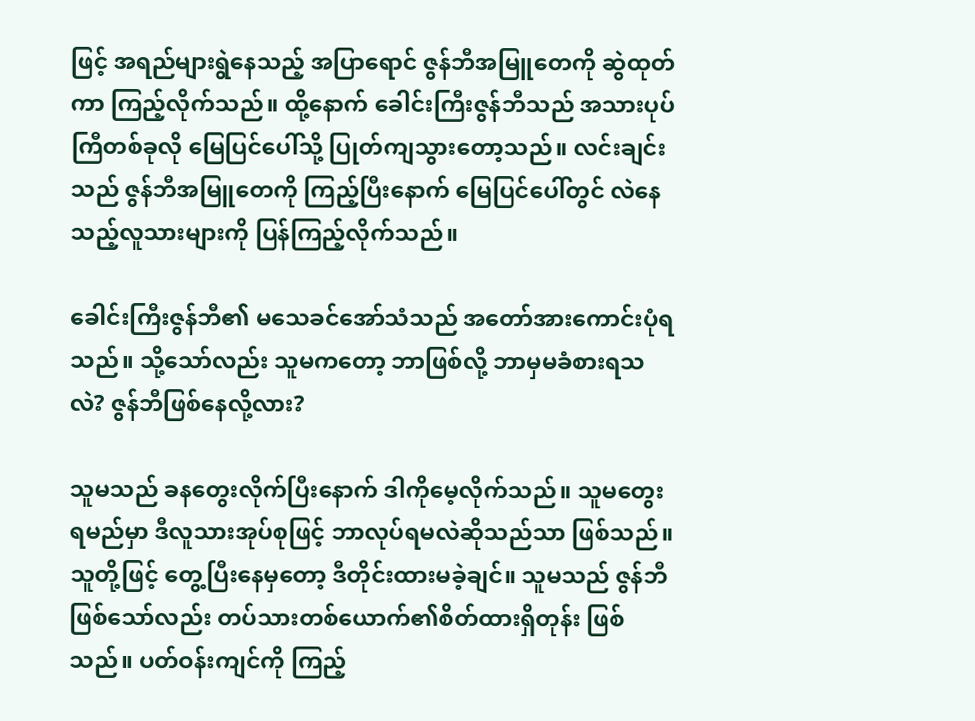ဖြင့် အရည်များရွဲနေသည့် အပြာရောင် ဇွန်ဘီအမြူတေကို ဆွဲထုတ်ကာ ကြည့်လိုက်သည်။ ထို့နောက် ခေါင်းကြီးဇွန်ဘီသည် အသားပုပ်ကြီတစ်ခုလို မြေပြင်ပေါ်သို့ ပြုတ်ကျသွားတော့သည်။ လင်းချင်းသည် ဇွန်ဘီအမြူတေကို ကြည့်ပြီးနောက် မြေပြင်ပေါ်တွင် လဲနေသည့်လူသားများကို ပြန်ကြည့်လိုက်သည်။

ခေါင်းကြီးဇွန်ဘီ၏ မသေခင်အော်သံသည် အတော်အားကောင်းပုံရသည်။ သို့သော်လည်း သူမကတော့ ဘာဖြစ်လို့ ဘာမှမခံစားရသလဲ? ဇွန်ဘီဖြစ်နေလို့လား?

သူမသည် ခနတွေးလိုက်ပြီးနောက် ဒါကိုမေ့လိုက်သည်။ သူမတွေးရမည်မှာ ဒီလူသားအုပ်စုဖြင့် ဘာလုပ်ရမလဲဆိုသည်သာ ဖြစ်သည်။ သူတို့ဖြင့် တွေ့ပြီးနေမှတော့ ဒီတိုင်းထားမခဲ့ချင်။ သူမသည် ဇွန်ဘီဖြစ်သော်လည်း တပ်သားတစ်ယောက်၏စိတ်ထားရှိတုန်း ဖြစ်သည်။ ပတ်ဝန်းကျင်ကို ကြည့်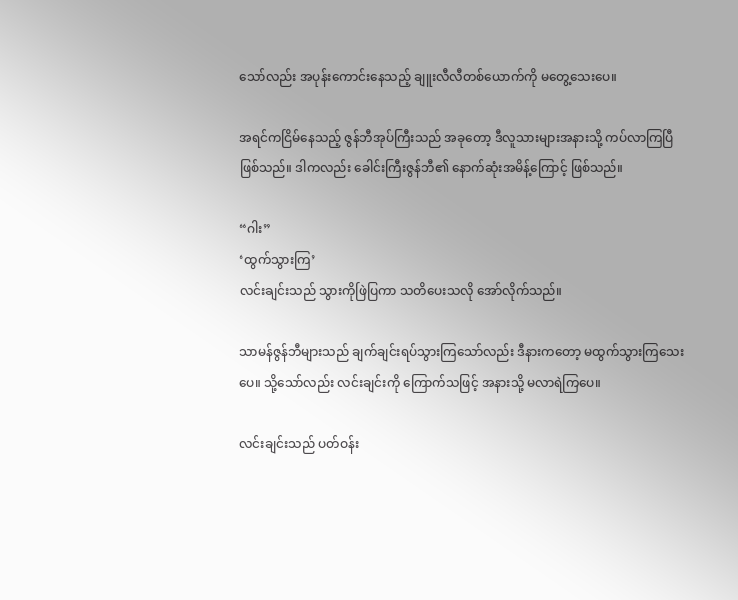သော်လည်း အပုန်းကောင်းနေသည့် ချူးလီလီတစ်ယောက်ကို မတွေ့သေးပေ။

အရင်ကငြိမ်နေသည့် ဇွန်ဘီအုပ်ကြီးသည် အခုတော့ ဒီလူသားများအနားသို့ ကပ်လာကြပြီ ဖြစ်သည်။ ဒါကလည်း ခေါင်းကြီးဇွန်ဘီ၏ နောက်ဆုံးအမိန့်ကြောင့် ဖြစ်သည်။

“ဂါး”
‘ထွက်သွားကြ’
လင်းချင်းသည် သွားကိုဖြဲပြကာ သတိပေးသလို အော်လိုက်သည်။

သာမန်ဇွန်ဘီများသည် ချက်ချင်းရပ်သွားကြသော်လည်း ဒီနားကတော့ မထွက်သွားကြသေးပေ။ သို့သော်လည်း လင်းချင်းကို ကြောက်သဖြင့် အနားသို့ မလာရဲကြပေ။

လင်းချင်းသည် ပတ်ဝန်း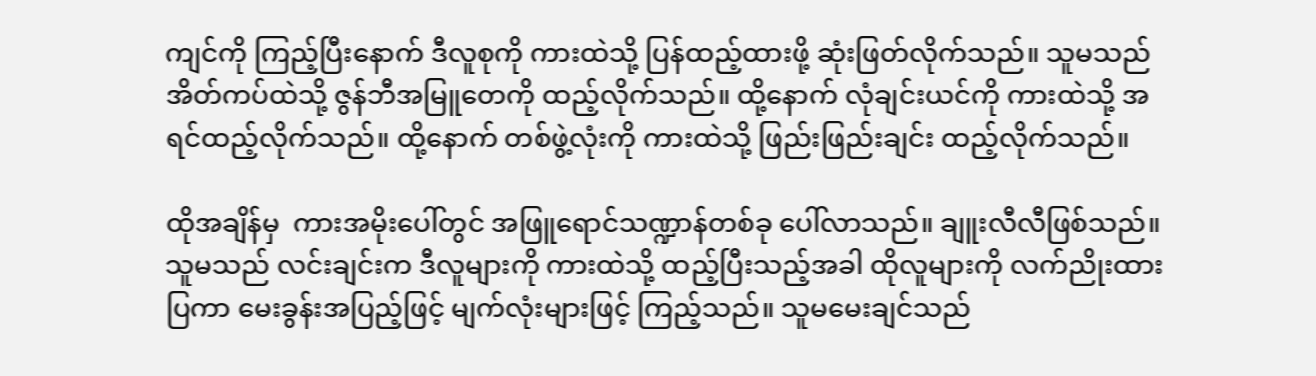ကျင်ကို ကြည့်ပြီးနောက် ဒီလူစုကို ကားထဲသို့ ပြန်ထည့်ထားဖို့ ဆုံးဖြတ်လိုက်သည်။ သူမသည် အိတ်ကပ်ထဲသို့ ဇွန်ဘီအမြူတေကို ထည့်လိုက်သည်။ ထို့နောက် လုံချင်းယင်ကို ကားထဲသို့ အရင်ထည့်လိုက်သည်။ ထို့နောက် တစ်ဖွဲ့လုံးကို ကားထဲသို့ ဖြည်းဖြည်းချင်း ထည့်လိုက်သည်။

ထိုအချိန်မှ  ကားအမိုးပေါ်တွင် အဖြူရောင်သဏ္ဍာန်တစ်ခု ပေါ်လာသည်။ ချူးလီလီဖြစ်သည်။ သူမသည် လင်းချင်းက ဒီလူများကို ကားထဲသို့ ထည့်ပြီးသည့်အခါ ထိုလူများကို လက်ညိုးထားပြကာ မေးခွန်းအပြည့်ဖြင့် မျက်လုံးများဖြင့် ကြည့်သည်။ သူမမေးချင်သည်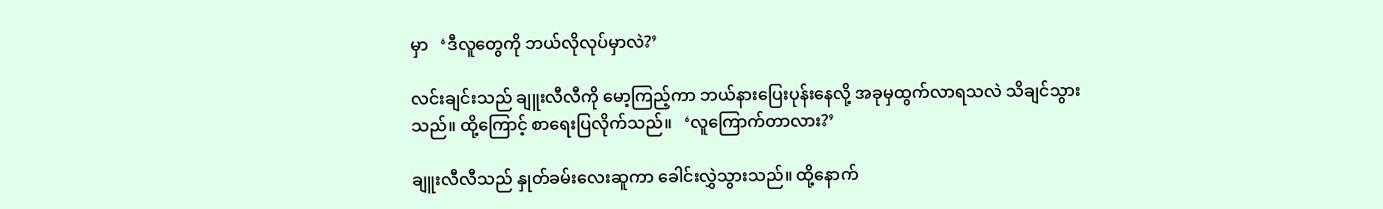မှာ   ‘ဒီလူတွေကို ဘယ်လိုလုပ်မှာလဲ?’

လင်းချင်းသည် ချူးလီလီကို မော့ကြည့်ကာ ဘယ်နားပြေးပုန်းနေလို့ အခုမှထွက်လာရသလဲ သိချင်သွားသည်။ ထို့ကြောင့် စာရေးပြလိုက်သည်။   ‘လူကြောက်တာလား?’

ချူးလီလီသည် နှုတ်ခမ်းလေးဆူကာ ခေါင်းလွှဲသွားသည်။ ထို့နောက်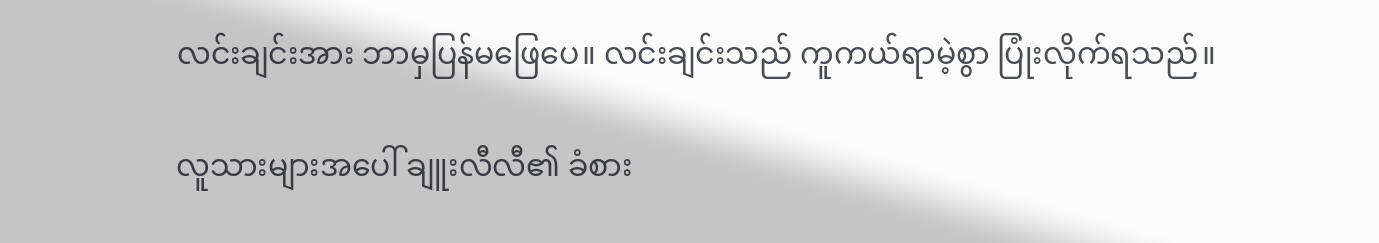လင်းချင်းအား ဘာမှပြန်မဖြေပေ။ လင်းချင်းသည် ကူကယ်ရာမဲ့စွာ ပြုံးလိုက်ရသည်။

လူသားများအပေါ် ချူးလီလီ၏ ခံစား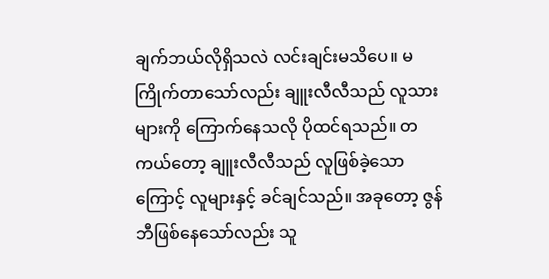ချက်ဘယ်လိုရှိသလဲ လင်းချင်းမသိပေ။ မကြိုက်တာသော်လည်း ချူးလီလီသည် လူသားများကို ကြောက်နေသလို ပိုထင်ရသည်။ တကယ်တော့ ချူးလီလီသည် လူဖြစ်ခဲ့သောကြောင့် လူများနှင့် ခင်ချင်သည်။ အခုတော့ ဇွန်ဘီဖြစ်နေသော်လည်း သူ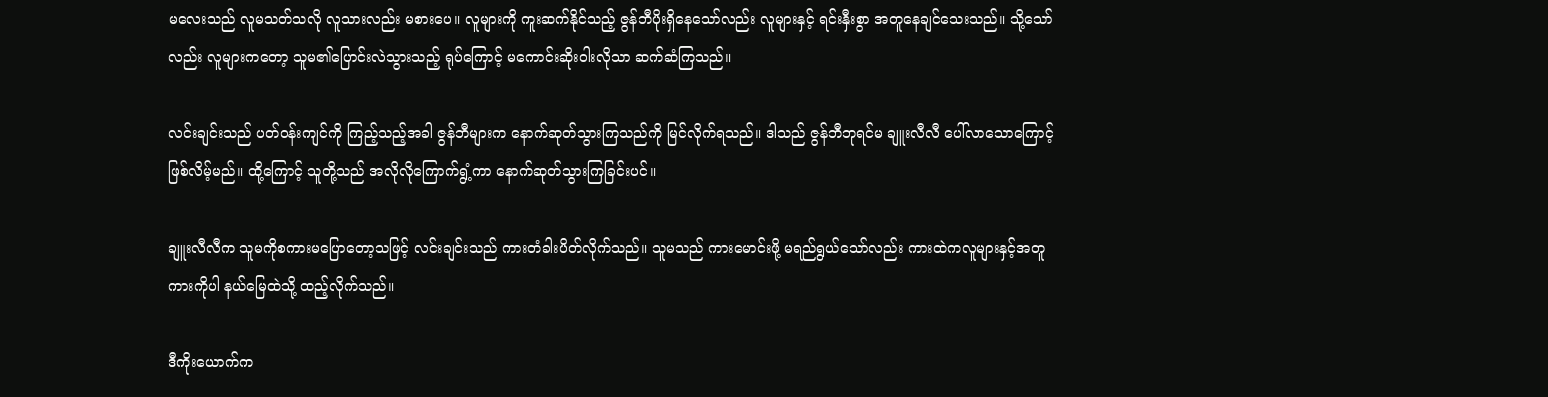မလေးသည် လူမသတ်သလို လူသားလည်း မစားပေ။ လူများကို ကူးဆက်နိုင်သည့် ဇွန်ဘီပိုးရှိနေသော်လည်း လူများနှင့် ရင်းနှီးစွာ အတူနေချင်သေးသည်။ သို့သော်လည်း လူများကတော့ သူမ၏ပြောင်းလဲသွားသည့် ရုပ်ကြောင့် မကောင်းဆိုးဝါးလိုသာ ဆက်ဆံကြသည်။

လင်းချင်းသည် ပတ်ဝန်းကျင်ကို ကြည့်သည့်အခါ ဇွန်ဘီများက နောက်ဆုတ်သွားကြသည်ကို မြင်လိုက်ရသည်။ ဒါသည် ဇွန်ဘီဘုရင်မ ချူးလီလီ ပေါ်လာသောကြောင့် ဖြစ်လိမ့်မည်။ ထို့ကြောင့် သူတို့သည် အလိုလိုကြောက်ရွံ့ကာ နောက်ဆုတ်သွားကြခြင်းပင်။

ချူးလီလီက သူမကိုစကားမပြောတော့သဖြင့် လင်းချင်းသည် ကားတံခါးပိတ်လိုက်သည်။ သူမသည် ကားမောင်းဖို့ မရည်ရွယ်သော်လည်း ကားထဲကလူများနှင့်အတူ ကားကိုပါ နယ်မြေထဲသို့ ထည့်လိုက်သည်။

ဒီကိုးယောက်က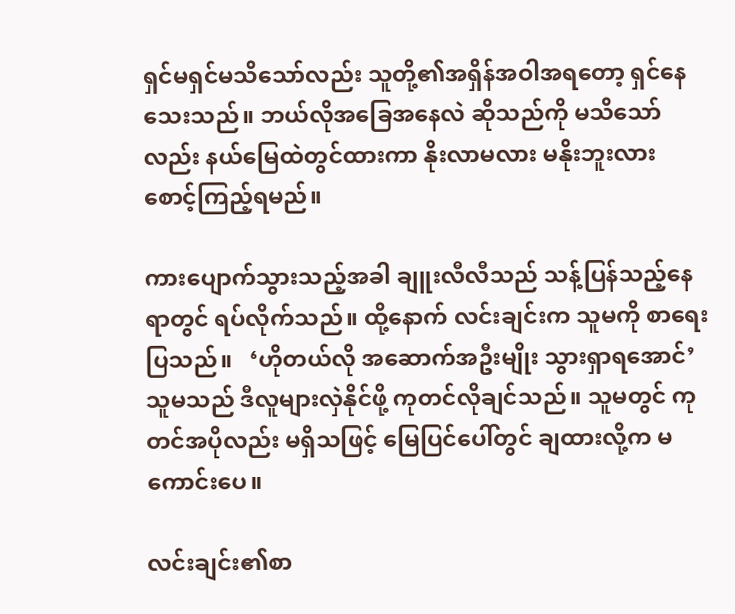ရှင်မရှင်မသိသော်လည်း သူတို့၏အရှိန်အဝါအရတော့ ရှင်နေသေးသည်။ ဘယ်လိုအခြေအနေလဲ ဆိုသည်ကို မသိသော်လည်း နယ်မြေထဲတွင်ထားကာ နိုးလာမလား မနိုးဘူးလား စောင့်ကြည့်ရမည်။

ကားပျောက်သွားသည့်အခါ ချူးလီလီသည် သန့်ပြန်သည့်နေရာတွင် ရပ်လိုက်သည်။ ထို့နောက် လင်းချင်းက သူမကို စာရေးပြသည်။   ‘ဟိုတယ်လို အဆောက်အဦးမျိုး သွားရှာရအောင်’   သူမသည် ဒီလူများလှဲနိုင်ဖို့ ကုတင်လိုချင်သည်။ သူမတွင် ကုတင်အပိုလည်း မရှိသဖြင့် မြေပြင်ပေါ်တွင် ချထားလို့က မကောင်းပေ။

လင်းချင်း၏စာ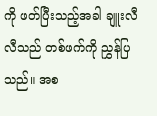ကို ဖတ်ပြီးသည့်အခါ ချူးလီလီသည် တစ်ဖက်ကို ညွှန်ပြသည်။ အစ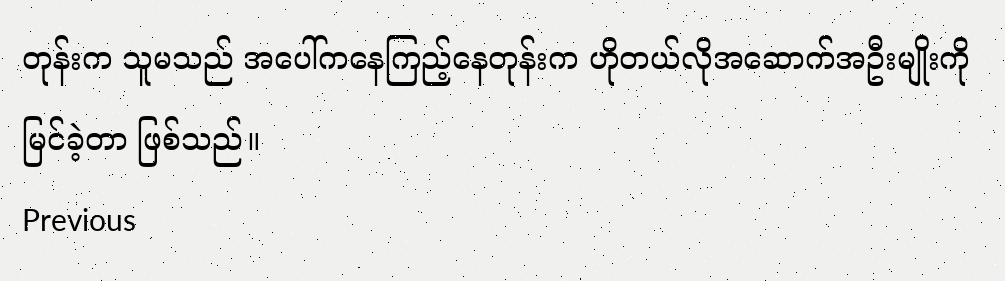တုန်းက သူမသည် အပေါ်ကနေကြည့်နေတုန်းက ဟိုတယ်လိုအဆောက်အဦးမျိုးကို မြင်ခဲ့တာ ဖြစ်သည်။
Previous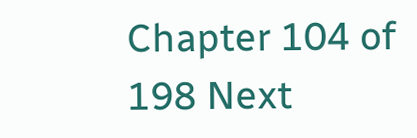Chapter 104 of 198 Next